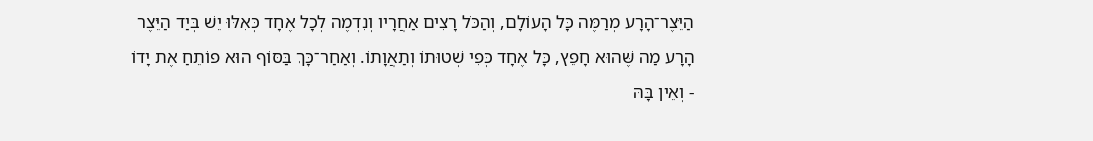הַיֵּצֶר־הָרָע מְרַמֶּה כָּל הָעוֹלָם, וְהַכֹּל רָצִים אַחֲרָיו וְנִדְמֶה לְכָל אֶחָד כְּאִלּוּ יֵשׁ בְּיַד הַיֵּצֶר הָרָע מַה שֶּׁהוּא חָפֵץ, כָּל אֶחָד כְּפִי שְׁטוּתוֹ וְתַאֲוָתוֹ. וְאַחַר־כָּךְ בַּסּוֹף הוּא פוֹתֵחַ אֶת יָדוֹ - וְאֵין בָּהּ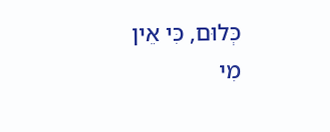כְּלוּם, כִּי אֵין מִי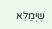שֶׁיְּמַלֵּא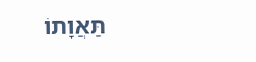תַּאֲוָתוֹ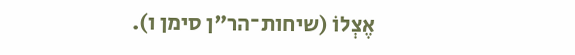אֶצְלוֹ (שיחות־הר"ן סימן ו).